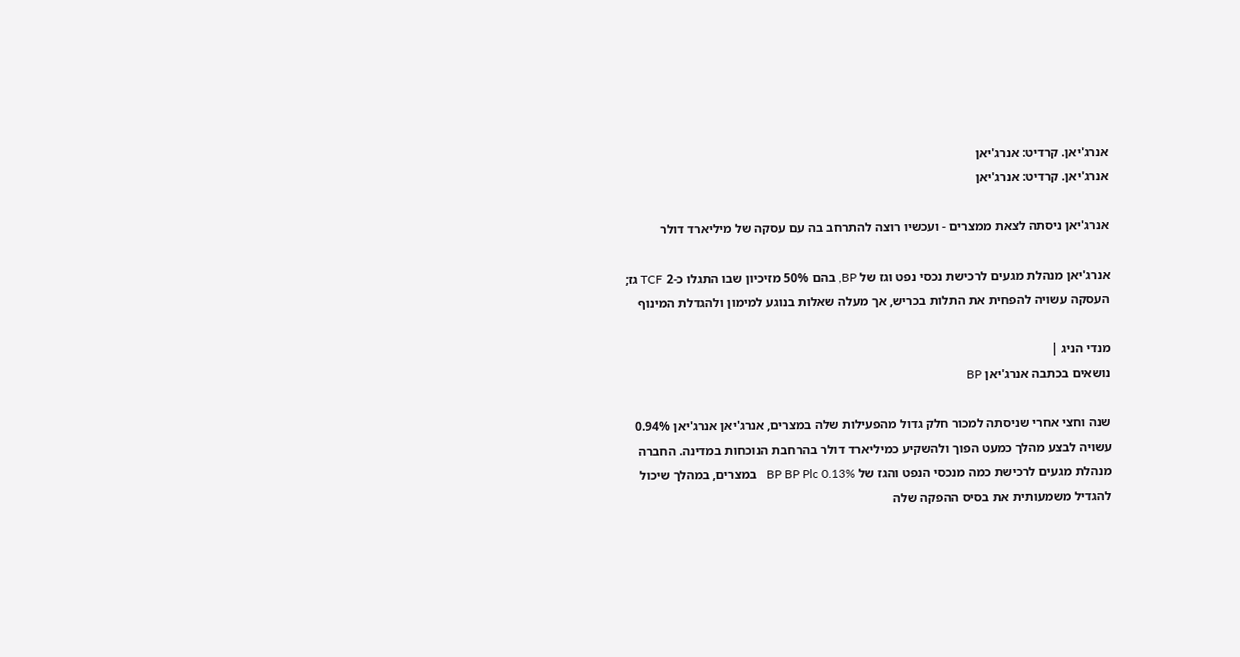אנרג'יאן. קרדיט: אנרג'יאן
אנרג'יאן. קרדיט: אנרג'יאן

אנרג'יאן ניסתה לצאת ממצרים - ועכשיו רוצה להתרחב בה עם עסקה של מיליארד דולר

אנרג'יאן מנהלת מגעים לרכישת נכסי נפט וגז של BP, בהם 50% מזיכיון שבו התגלו כ-2 TCF גז; העסקה עשויה להפחית את התלות בכריש, אך מעלה שאלות בנוגע למימון ולהגדלת המינוף

מנדי הניג |
נושאים בכתבה אנרג'יאן BP

שנה וחצי אחרי שניסתה למכור חלק גדול מהפעילות שלה במצרים, אנרג'יאן אנרג'יאן 0.94%   עשויה לבצע מהלך כמעט הפוך ולהשקיע כמיליארד דולר בהרחבת הנוכחות במדינה. החברה מנהלת מגעים לרכישת כמה מנכסי הנפט והגז של BP BP Plc 0.13%   במצרים, במהלך שיכול להגדיל משמעותית את בסיס ההפקה שלה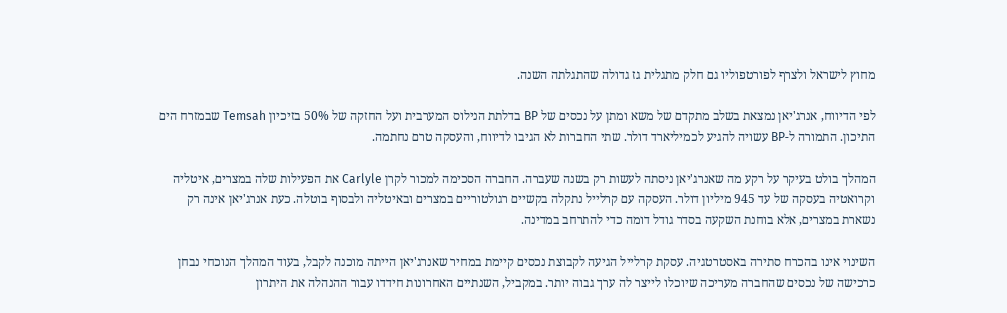מחוץ לישראל ולצרף לפורטפוליו גם חלק מתגלית גז גדולה שהתגלתה השנה.

לפי הדיווח, אנרג'יאן נמצאת בשלב מתקדם של משא ומתן על נכסים של BP בדלתת הנילוס המערבית ועל החזקה של 50% בזיכיון Temsah שבמזרח הים התיכון. התמורה ל-BP עשויה להגיע לכמיליארד דולר. שתי החברות לא הגיבו לדיווח, והעסקה טרם נחתמה.

המהלך בולט בעיקר על רקע מה שאנרג'יאן ניסתה לעשות רק בשנה שעברה. החברה הסכימה למכור לקרן Carlyle את הפעילות שלה במצרים, איטליה וקרואטיה בעסקה של עד 945 מיליון דולר. העסקה עם קרלייל נתקלה בקשיים רגולטוריים במצרים ובאיטליה ולבסוף בוטלה. כעת אנרג'יאן אינה רק נשארת במצרים, אלא בוחנת השקעה בסדר גודל דומה כדי להתרחב במדינה.

השינוי אינו בהכרח סתירה באסטרטגיה. עסקת קרלייל הגיעה לקבוצת נכסים קיימת במחיר שאנרג'יאן הייתה מוכנה לקבל, בעוד המהלך הנוכחי נבחן כרכישה של נכסים שהחברה מעריכה שיוכלו לייצר לה ערך גבוה יותר. במקביל, השנתיים האחרונות חידדו עבור ההנהלה את היתרון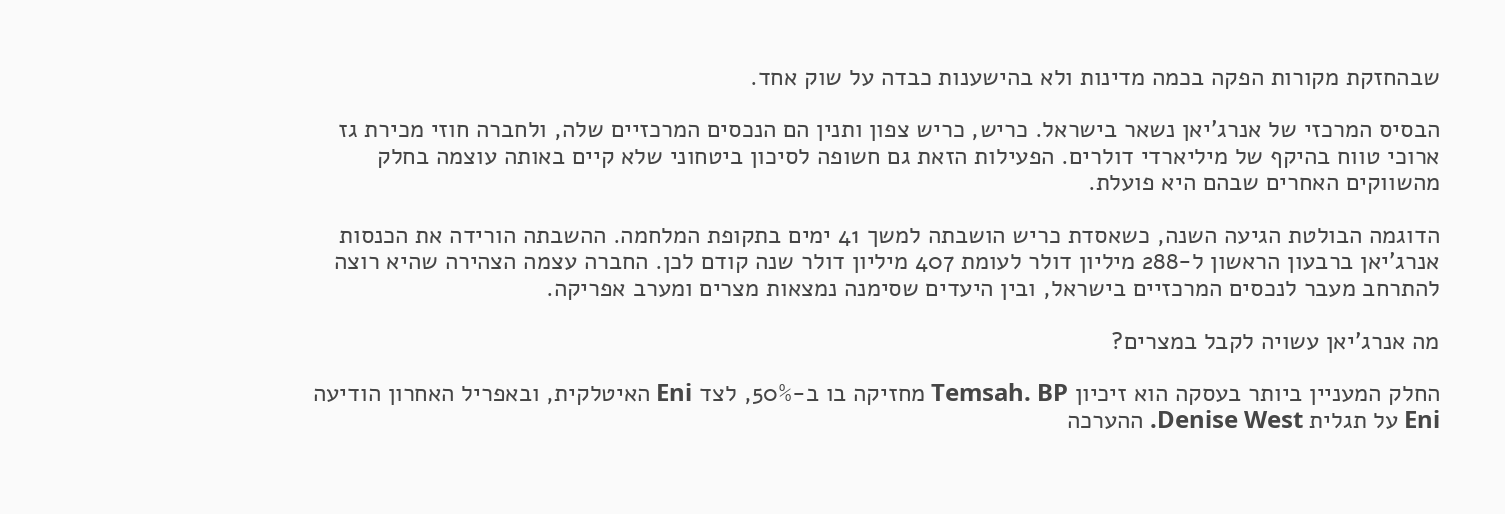שבהחזקת מקורות הפקה בכמה מדינות ולא בהישענות כבדה על שוק אחד.

הבסיס המרכזי של אנרג'יאן נשאר בישראל. כריש, כריש צפון ותנין הם הנכסים המרכזיים שלה, ולחברה חוזי מכירת גז ארוכי טווח בהיקף של מיליארדי דולרים. הפעילות הזאת גם חשופה לסיכון ביטחוני שלא קיים באותה עוצמה בחלק מהשווקים האחרים שבהם היא פועלת.

הדוגמה הבולטת הגיעה השנה, כשאסדת כריש הושבתה למשך 41 ימים בתקופת המלחמה. ההשבתה הורידה את הכנסות אנרג'יאן ברבעון הראשון ל-288 מיליון דולר לעומת 407 מיליון דולר שנה קודם לכן. החברה עצמה הצהירה שהיא רוצה להתרחב מעבר לנכסים המרכזיים בישראל, ובין היעדים שסימנה נמצאות מצרים ומערב אפריקה.

מה אנרג'יאן עשויה לקבל במצרים?

החלק המעניין ביותר בעסקה הוא זיכיון Temsah. BP מחזיקה בו ב-50%, לצד Eni האיטלקית, ובאפריל האחרון הודיעה Eni על תגלית Denise West. ההערכה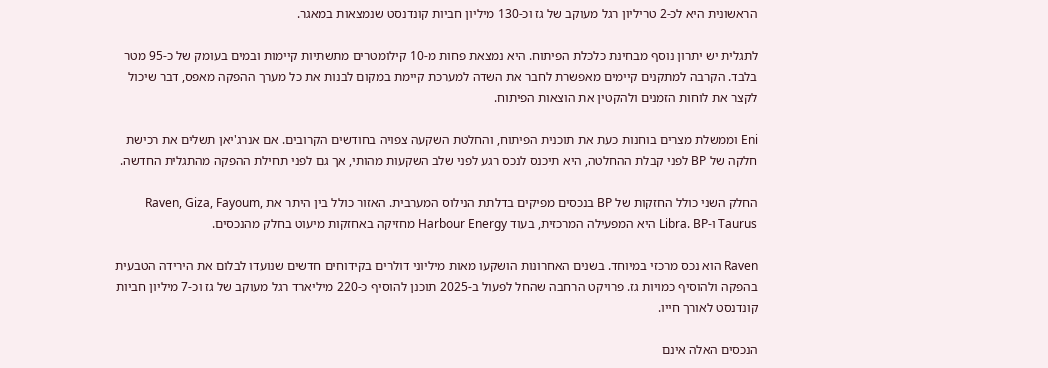הראשונית היא לכ-2 טריליון רגל מעוקב של גז וכ-130 מיליון חביות קונדנסט שנמצאות במאגר.

לתגלית יש יתרון נוסף מבחינת כלכלת הפיתוח. היא נמצאת פחות מ-10 קילומטרים מתשתיות קיימות ובמים בעומק של כ-95 מטר בלבד. הקרבה למתקנים קיימים מאפשרת לחבר את השדה למערכת קיימת במקום לבנות את כל מערך ההפקה מאפס, דבר שיכול לקצר את לוחות הזמנים ולהקטין את הוצאות הפיתוח.

Eni וממשלת מצרים בוחנות כעת את תוכנית הפיתוח, והחלטת השקעה צפויה בחודשים הקרובים. אם אנרג'יאן תשלים את רכישת חלקה של BP לפני קבלת ההחלטה, היא תיכנס לנכס רגע לפני שלב השקעות מהותי, אך גם לפני תחילת ההפקה מהתגלית החדשה.

החלק השני כולל החזקות של BP בנכסים מפיקים בדלתת הנילוס המערבית. האזור כולל בין היתר את Raven, Giza, Fayoum, Taurus ו-Libra. BP היא המפעילה המרכזית, בעוד Harbour Energy מחזיקה באחזקות מיעוט בחלק מהנכסים.

Raven הוא נכס מרכזי במיוחד. בשנים האחרונות הושקעו מאות מיליוני דולרים בקידוחים חדשים שנועדו לבלום את הירידה הטבעית בהפקה ולהוסיף כמויות גז. פרויקט הרחבה שהחל לפעול ב-2025 תוכנן להוסיף כ-220 מיליארד רגל מעוקב של גז וכ-7 מיליון חביות קונדנסט לאורך חייו.

הנכסים האלה אינם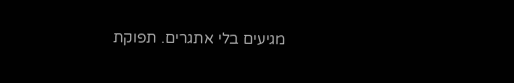מגיעים בלי אתגרים. תפוקת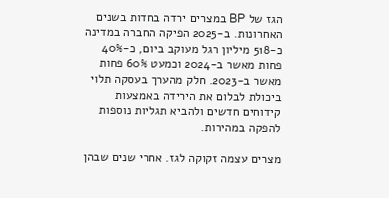הגז של BP במצרים ירדה בחדות בשנים האחרונות. ב-2025 הפיקה החברה במדינה כ-518 מיליון רגל מעוקב ביום, כ-40% פחות מאשר ב-2024 וכמעט 60% פחות מאשר ב-2023. חלק מהערך בעסקה תלוי ביכולת לבלום את הירידה באמצעות קידוחים חדשים ולהביא תגליות נוספות להפקה במהירות.

מצרים עצמה זקוקה לגז. אחרי שנים שבהן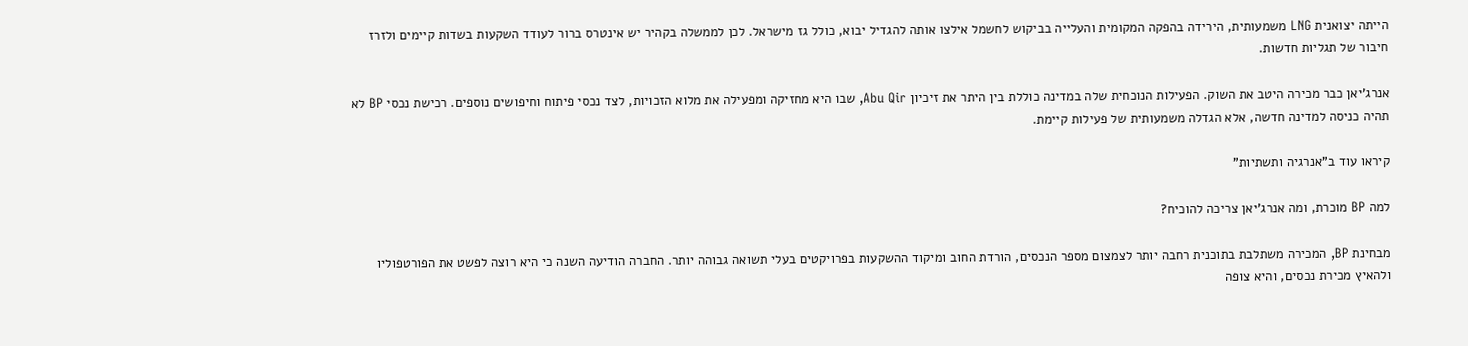הייתה יצואנית LNG משמעותית, הירידה בהפקה המקומית והעלייה בביקוש לחשמל אילצו אותה להגדיל יבוא, כולל גז מישראל. לכן לממשלה בקהיר יש אינטרס ברור לעודד השקעות בשדות קיימים ולזרז חיבור של תגליות חדשות.

אנרג'יאן כבר מכירה היטב את השוק. הפעילות הנוכחית שלה במדינה כוללת בין היתר את זיכיון Abu Qir, שבו היא מחזיקה ומפעילה את מלוא הזכויות, לצד נכסי פיתוח וחיפושים נוספים. רכישת נכסי BP לא תהיה כניסה למדינה חדשה, אלא הגדלה משמעותית של פעילות קיימת.

קיראו עוד ב"אנרגיה ותשתיות"

למה BP מוכרת, ומה אנרג'יאן צריכה להוכיח?

מבחינת BP, המכירה משתלבת בתוכנית רחבה יותר לצמצום מספר הנכסים, הורדת החוב ומיקוד ההשקעות בפרויקטים בעלי תשואה גבוהה יותר. החברה הודיעה השנה כי היא רוצה לפשט את הפורטפוליו ולהאיץ מכירת נכסים, והיא צופה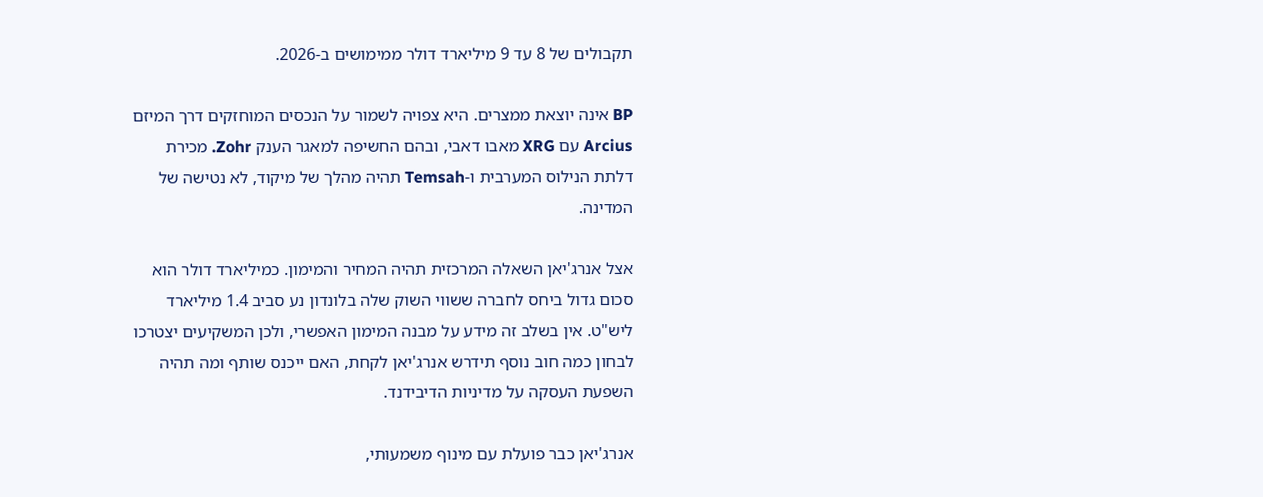תקבולים של 8 עד 9 מיליארד דולר ממימושים ב-2026.

BP אינה יוצאת ממצרים. היא צפויה לשמור על הנכסים המוחזקים דרך המיזם Arcius עם XRG מאבו דאבי, ובהם החשיפה למאגר הענק Zohr. מכירת דלתת הנילוס המערבית ו-Temsah תהיה מהלך של מיקוד, לא נטישה של המדינה.

אצל אנרג'יאן השאלה המרכזית תהיה המחיר והמימון. כמיליארד דולר הוא סכום גדול ביחס לחברה ששווי השוק שלה בלונדון נע סביב 1.4 מיליארד ליש"ט. אין בשלב זה מידע על מבנה המימון האפשרי, ולכן המשקיעים יצטרכו לבחון כמה חוב נוסף תידרש אנרג'יאן לקחת, האם ייכנס שותף ומה תהיה השפעת העסקה על מדיניות הדיבידנד.

אנרג'יאן כבר פועלת עם מינוף משמעותי,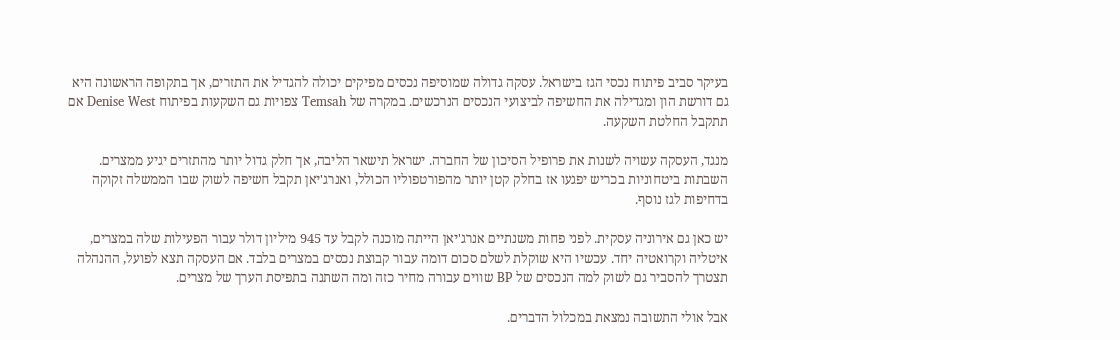בעיקר סביב פיתוח נכסי הגז בישראל. עסקה גדולה שמוסיפה נכסים מפיקים יכולה להגדיל את התזרים, אך בתקופה הראשונה היא גם דורשת הון ומגדילה את החשיפה לביצועי הנכסים הנרכשים. במקרה של Temsah צפויות גם השקעות בפיתוח Denise West אם תתקבל החלטת השקעה.

מנגד, העסקה עשויה לשנות את פרופיל הסיכון של החברה. ישראל תישאר הליבה, אך חלק גדול יותר מהתזרים יגיע ממצרים. השבתות ביטחוניות בכריש יפגעו אז בחלק קטן יותר מהפורטפוליו הכולל, ואנרג'יאן תקבל חשיפה לשוק שבו הממשלה זקוקה בדחיפות לגז נוסף.

יש כאן גם אירוניה עסקית. לפני פחות משנתיים אנרג'יאן הייתה מוכנה לקבל עד 945 מיליון דולר עבור הפעילות שלה במצרים, איטליה וקרואטיה יחד. עכשיו היא שוקלת לשלם סכום דומה עבור קבוצת נכסים במצרים בלבד. אם העסקה תצא לפועל, ההנהלה תצטרך להסביר גם לשוק למה הנכסים של BP שווים עבורה מחיר כזה ומה השתנה בתפיסת הערך של מצרים.

אבל אולי התשובה נמצאת במכלול הדברים.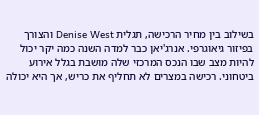בשילוב בין מחיר הרכישה, תגלית Denise West והצורך בפיזור גיאוגרפי. אנרג'יאן כבר למדה השנה כמה יקר יכול להיות מצב שבו הנכס המרכזי שלה מושבת בגלל אירוע ביטחוני. רכישה במצרים לא תחליף את כריש, אך היא יכולה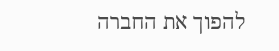להפוך את החברה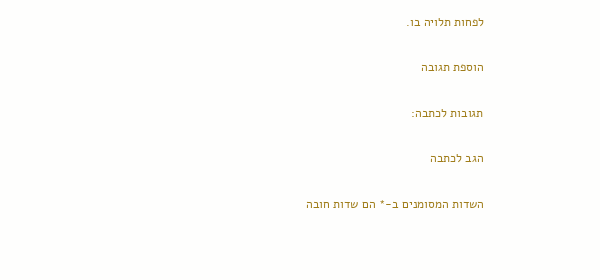לפחות תלויה בו.

הוספת תגובה

תגובות לכתבה:

הגב לכתבה

השדות המסומנים ב-* הם שדות חובה